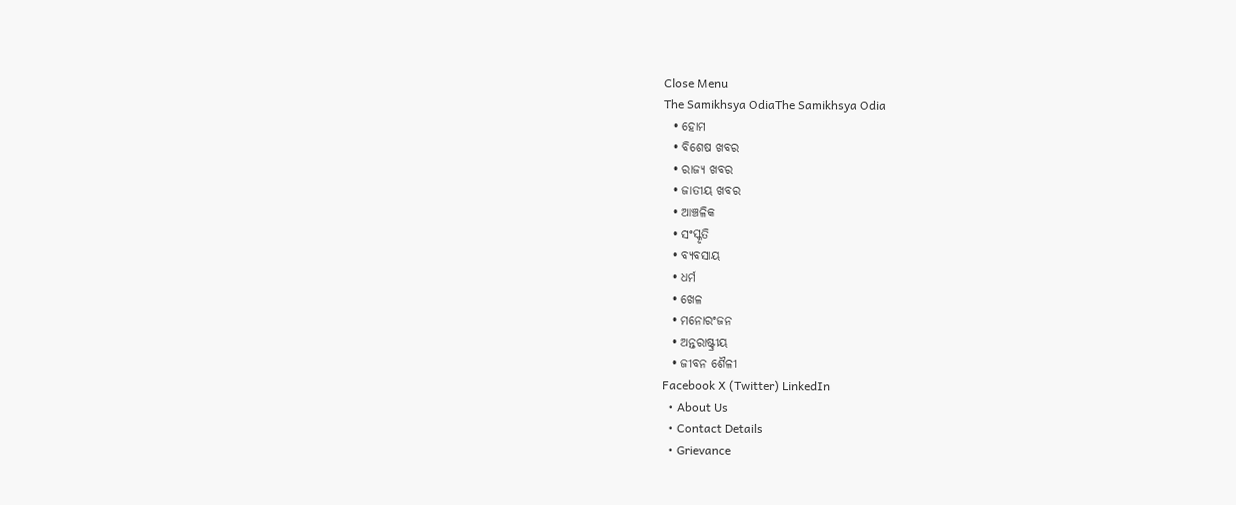Close Menu
The Samikhsya OdiaThe Samikhsya Odia
  • ହୋମ
  • ବିଶେଷ ଖବର
  • ରାଜ୍ୟ ଖବର
  • ଜାତୀୟ ଖବର
  • ଆଞ୍ଚଳିକ
  • ସଂସ୍କୃତି
  • ବ୍ୟବସାୟ
  • ଧର୍ମ
  • ଖେଳ
  • ମନୋରଂଜନ
  • ଅନ୍ତରାଷ୍ଟ୍ରୀୟ
  • ଜୀବନ ଶୈଳୀ
Facebook X (Twitter) LinkedIn
  • About Us
  • Contact Details
  • Grievance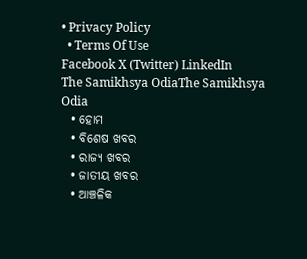• Privacy Policy
  • Terms Of Use
Facebook X (Twitter) LinkedIn
The Samikhsya OdiaThe Samikhsya Odia
  • ହୋମ
  • ବିଶେଷ ଖବର
  • ରାଜ୍ୟ ଖବର
  • ଜାତୀୟ ଖବର
  • ଆଞ୍ଚଳିକ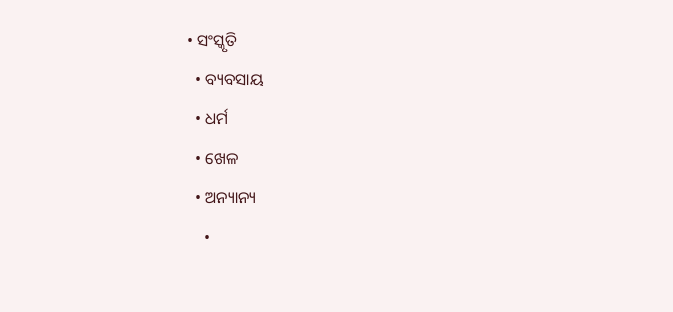• ସଂସ୍କୃତି
  • ବ୍ୟବସାୟ
  • ଧର୍ମ
  • ଖେଳ
  • ଅନ୍ୟାନ୍ୟ
    •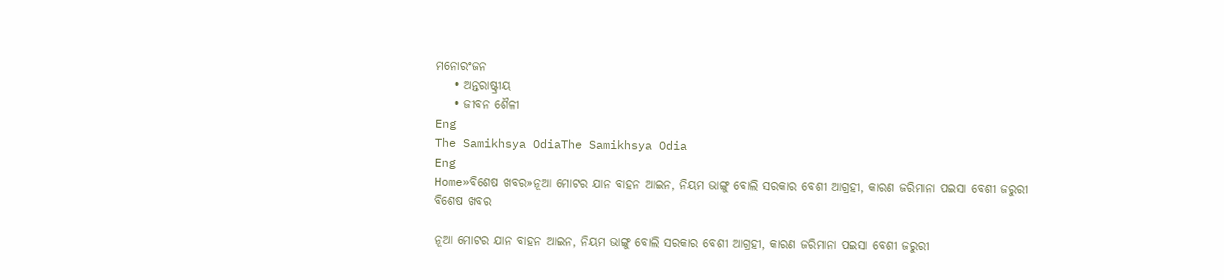ମନୋରଂଜନ
    • ଅନ୍ତରାଷ୍ଟ୍ରୀୟ
    • ଜୀବନ ଶୈଳୀ
Eng
The Samikhsya OdiaThe Samikhsya Odia
Eng
Home»ବିଶେଷ ଖବର»ନୂଆ ମୋଟର ଯାନ ବାହନ ଆଇନ, ନିୟମ ଭାଙ୍ଗୁ ବୋଲି ସରକାର ବେଶୀ ଆଗ୍ରହୀ, କାରଣ ଜରିମାନା ପଇସା ବେଶୀ ଜରୁରୀ
ବିଶେଷ ଖବର

ନୂଆ ମୋଟର ଯାନ ବାହନ ଆଇନ, ନିୟମ ଭାଙ୍ଗୁ ବୋଲି ସରକାର ବେଶୀ ଆଗ୍ରହୀ, କାରଣ ଜରିମାନା ପଇସା ବେଶୀ ଜରୁରୀ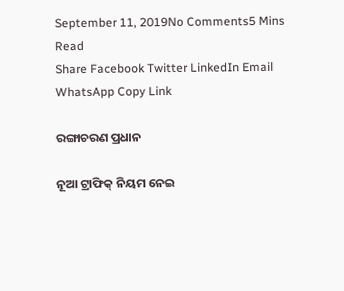September 11, 2019No Comments5 Mins Read
Share Facebook Twitter LinkedIn Email WhatsApp Copy Link

ରଙ୍ଗାଚରଣ ପ୍ରଧାନ

ନୂଆ ଟ୍ରାଫିକ୍ ନିୟମ ନେଇ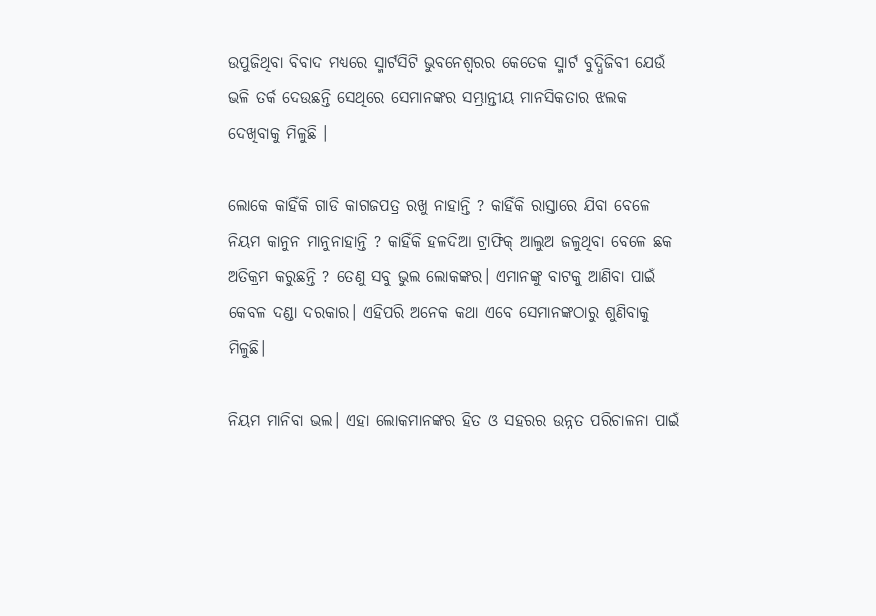ଉପୁଜିଥିବା ବିବାଦ ମଧ୍ୟରେ ସ୍ମାର୍ଟସିଟି ଭୁବନେଶ୍ବରର କେତେକ ସ୍ମାର୍ଟ ବୁଦ୍ଧିଜିବୀ ଯେଉଁ ଭଳି ତର୍କ ଦେଉଛନ୍ତି ସେଥିରେ ସେମାନଙ୍କର ସମ୍ଭ୍ରାନ୍ତୀୟ ମାନସିକତାର ଝଲକ ଦେଖିବାକୁ ମିଳୁଛି ।

ଲୋକେ କାହିଁକି ଗାଡି କାଗଜପତ୍ର ରଖୁ ନାହାନ୍ତି ? କାହିଁକି ରାସ୍ତାରେ ଯିବା ବେଳେ ନିୟମ କାନୁନ ମାନୁନାହାନ୍ତି ? କାହିଁକି ହଳଦିଆ ଟ୍ରାଫିକ୍ ଆଲୁଅ ଜଳୁଥିବା ବେଳେ ଛକ ଅତିକ୍ରମ କରୁଛନ୍ତି ? ତେଣୁ ସବୁ ଭୁଲ ଲୋକଙ୍କର। ଏମାନଙ୍କୁ ବାଟକୁ ଆଣିବା ପାଇଁ କେବଳ ଦଣ୍ଡା ଦରକାର। ଏହିପରି ଅନେକ କଥା ଏବେ ସେମାନଙ୍କଠାରୁ ଶୁଣିବାକୁ ମିଳୁଛି।

ନିୟମ ମାନିବା ଭଲ। ଏହା ଲୋକମାନଙ୍କର ହିତ ଓ ସହରର ଉନ୍ନତ ପରିଚାଳନା ପାଇଁ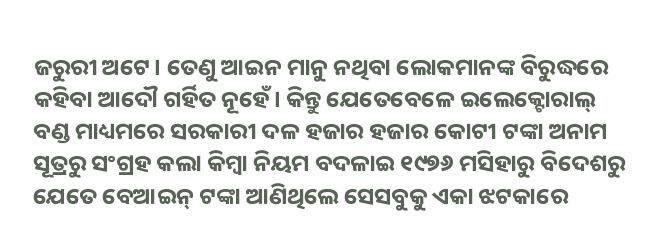ଜରୁରୀ ଅଟେ। ତେଣୁ ଆଇନ ମାନୁ ନଥିବା ଲୋକମାନଙ୍କ ବିରୁଦ୍ଧରେ କହିବା ଆଦୌ ଗର୍ହିତ ନୂହେଁ। କିନ୍ତୁ ଯେତେବେଳେ ଇଲେକ୍ଟୋରାଲ୍ ବଣ୍ଡ ମାଧ୍ୟମରେ ସରକାରୀ ଦଳ ହଜାର ହଜାର କୋଟୀ ଟଙ୍କା ଅନାମ ସୂତ୍ରରୁ ସଂଗ୍ରହ କଲା କିମ୍ବା ନିୟମ ବଦଳାଇ ୧୯୭୬ ମସିହାରୁ ବିଦେଶରୁ ଯେତେ ବେଆଇନ୍ ଟଙ୍କା ଆଣିଥିଲେ ସେସବୁକୁ ଏକା ଝଟକାରେ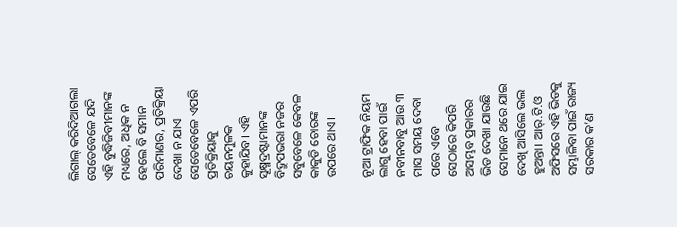ଲିଗାଲ୍ କରିଦିଆଗଲା ସେତେବେଳେ ଯଦି ଏହି ବୁଦ୍ଧିଜିବୀମାନଙ୍କ ମଧ୍ୟରେ, ଅଧିକ ନ ହେଲେ ବି ସମାନ ପରିମାଣର, ପ୍ରତିକ୍ରିୟା ଦେଖା ନ ଯାଏ ସେତେବେଳେ ଏପରି ପ୍ରତିକ୍ରିୟାକୁ ଚୟନମୁଳକ କୁହାଯିବ। ଏହି ସୂକ୍ଷ୍ମଦ୍ରଷ୍ଟାମାନଙ୍କ ବିଦ୍ରୁପଭରା ନଜର ସବୁବେଳେ କେବଳ କାକୁଡି ଚୋରଙ୍କ ଉପରେ ଥାଏ।

ନୂଆ ଟ୍ରାଫିକ ନିୟମ ଲାଗୁ ହେବା ପାଇଁ ନବୀନବାବୁ ଆଉ ୩ ମାସ ସମୟ ଦେବା ପରେ ଏବେ ସେଠାରେ କିପରି ଅସମ୍ଭବ ପ୍ରକାରର ଭିଡ ଦେଖା ଯାଉଛି ସେମାନେ ଥରେ ଯାଇ ଦେଖି ଆସିଲେ ଭଲ ହୁଅନ୍ତା। ଆର୍.ଟି.ଓ ଅଫିସରେ ଏହି ଭିଡକୁ ସମ୍ଭାଳିବା ପାଇଁ ରାଜ୍ୟ ସରକାର କ’ଣ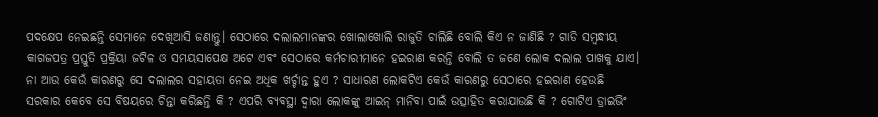ପଦକ୍ଷେପ ନେଇଛନ୍ତି ସେମାନେ ଦେଖିଆସି ଜଣାନ୍ତୁ। ସେଠାରେ ଦଲାଲମାନଙ୍କର ଖୋଲାଖୋଲି ରାଜୁତି ଚାଲିଛି ବୋଲି କିଏ ନ ଜାଣିଛି ? ଗାଡି ସମ୍ବନ୍ଧୀୟ କାଗଜପତ୍ର ପ୍ରସ୍ତୁତି ପ୍ରକ୍ରିୟା ଜଟିଳ ଓ ସମୟସାପେକ୍ଷ ଅଟେ ଏବଂ ସେଠାରେ କର୍ମଚାରୀମାନେ ହଇରାଣ କରନ୍ତି ବୋଲି ତ ଜଣେ ଲୋକ ଦଲାଲ ପାଖକୁ ଯାଏ। ନା ଆଉ କେଉଁ କାରଣରୁ ସେ ଦଲାଲର ସହାୟତା ନେଇ ଅଧିକ ଖର୍ଚ୍ଚାନ୍ତ ହୁଏ ? ସାଧାରଣ ଲୋକଟିଏ କେଉଁ କାରଣରୁ ସେଠାରେ ହଇରାଣ ହେଉଛି ସରକାର କେବେ ସେ ବିଷୟରେ ଚିନ୍ତା କରିଛନ୍ତି କି ? ଏପରି ବ୍ୟବସ୍ଥା ଦ୍ବାରା ଲୋକଙ୍କୁ ଆଇନ୍ ମାନିବା ପାଇଁ ଉତ୍ସାହିତ କରାଯାଉଛି କି ? ଗୋଟିଏ ଡ୍ରାଇଭିଂ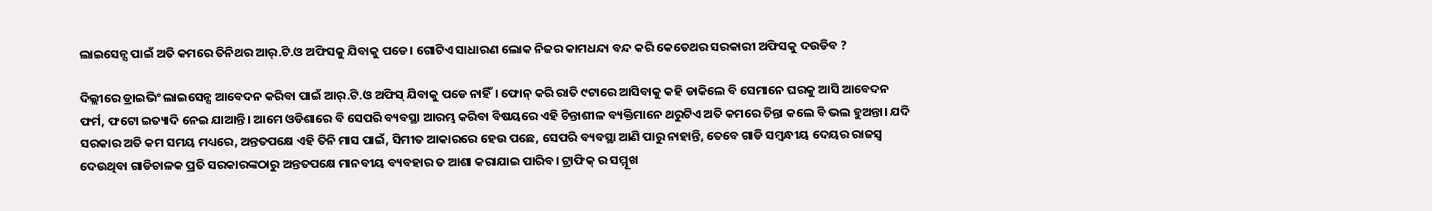ଲାଇସେନ୍ସ ପାଇଁ ଅତି କମରେ ତିନିଥର ଆର୍.ଟି.ଓ ଅଫିସକୁ ଯିବାକୁ ପଡେ। ଗୋଟିଏ ସାଧାରଣ ଲୋକ ନିଜର କାମଧନ୍ଦା ବନ୍ଦ କରି କେତେଥର ସରକାରୀ ଅଫିସକୁ ଦଉଡିବ ?

ଦିଲ୍ଲୀରେ ଡ୍ରାଇଭିଂ ଲାଇସେନ୍ସ ଆବେଦନ କରିବା ପାଇଁ ଆର୍.ଟି.ଓ ଅଫିସ୍ ଯିବାକୁ ପଡେ ନାହିଁ। ଫୋନ୍ କରି ରାତି ୯ଟାରେ ଆସିବାକୁ କହି ଡାକିଲେ ବି ସେମାନେ ଘରକୁ ଆସି ଆବେଦନ ଫର୍ମ, ଫଟୋ ଇତ୍ୟାଦି ନେଇ ଯାଆନ୍ତି। ଆମେ ଓଡିଶାରେ ବି ସେପରି ବ୍ୟବସ୍ଥା ଆରମ୍ଭ କରିବା ବିଷୟରେ ଏହି ଚିନ୍ତାଶୀଳ ବ୍ୟକ୍ତିମାନେ ଥରୁଟିଏ ଅତି କମରେ ଚିନ୍ତା କଲେ ବି ଭଲ ହୁଅନ୍ତା। ଯଦି ସରକାର ଅତି କମ ସମୟ ମଧ୍ୟରେ, ଅନ୍ତତପକ୍ଷେ ଏହି ତିନି ମାସ ପାଇଁ, ସିମୀତ ଆକାରରେ ହେଉ ପଛେ, ସେପରି ବ୍ୟବସ୍ଥା ଆଣି ପାରୁ ନାହାନ୍ତି, ତେବେ ଗାଡି ସମ୍ବନ୍ଧୀୟ ଦେୟର ରାଜସ୍ବ ଦେଉଥିବା ଗାଡିଚାଳକ ପ୍ରତି ସରକାରଙ୍କଠାରୁ ଅନ୍ତତପକ୍ଷେ ମାନବୀୟ ବ୍ୟବହାର ତ ଆଶା କରାଯାଇ ପାରିବ। ଟ୍ରାଫିକ୍ ର ସମ୍ମୂଖ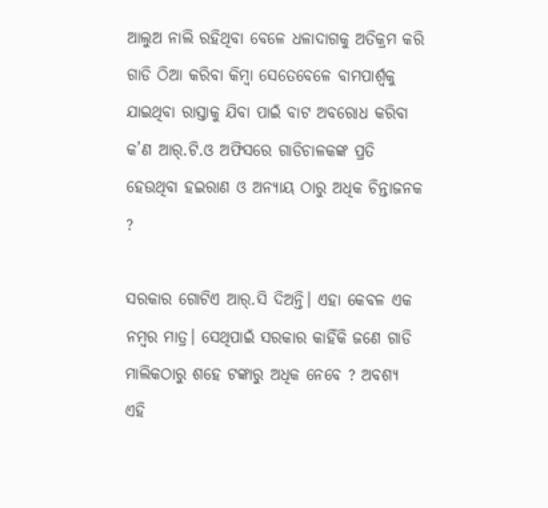ଆଲୁଅ ନାଲି ରହିଥିବା ବେଳେ ଧଳାଦାଗକୁ ଅତିକ୍ରମ କରି ଗାଡି ଠିଆ କରିବା କିମ୍ବା ସେତେବେଳେ ବାମପାର୍ଶ୍ବକୁ ଯାଇଥିବା ରାସ୍ତାକୁ ଯିବା ପାଇଁ ବାଟ ଅବରୋଧ କରିବା କ’ଣ ଆର୍.ଟି.ଓ ଅଫିସରେ ଗାଡିଚାଳକଙ୍କ ପ୍ରତି ହେଉଥିବା ହଇରାଣ ଓ ଅନ୍ୟାୟ ଠାରୁ ଅଧିକ ଚିନ୍ତାଜନକ ?

ସରକାର ଗୋଟିଏ ଆର୍.ସି ଦିଅନ୍ତି। ଏହା କେବଳ ଏକ ନମ୍ବର ମାତ୍ର। ସେଥିପାଇଁ ସରକାର କାହିଁକି ଜଣେ ଗାଡି ମାଲିକଠାରୁ ଶହେ ଟଙ୍କାରୁ ଅଧିକ ନେବେ ? ଅବଶ୍ୟ ଏହି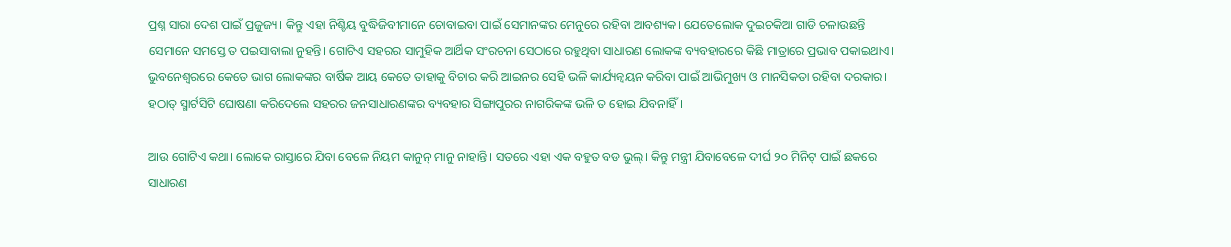ପ୍ରଶ୍ନ ସାରା ଦେଶ ପାଇଁ ପ୍ରଜୁଜ୍ୟ। କିନ୍ତୁ ଏହା ନିଶ୍ଚିୟ ବୁଦ୍ଧିଜିବୀମାନେ ଚୋବାଇବା ପାଇଁ ସେମାନଙ୍କର ମେନୁରେ ରହିବା ଆବଶ୍ୟକ। ଯେତେଲୋକ ଦୁଇଚକିଆ ଗାଡି ଚଳାଉଛନ୍ତି ସେମାନେ ସମସ୍ତେ ତ ପଇସାବାଲା ନୁହନ୍ତି। ଗୋଟିଏ ସହରର ସାମୁହିକ ଆର୍ଥିକ ସଂରଚନା ସେଠାରେ ରହୁଥିବା ସାଧାରଣ ଲୋକଙ୍କ ବ୍ୟବହାରରେ କିଛି ମାତ୍ରାରେ ପ୍ରଭାବ ପକାଇଥାଏ। ଭୁବନେଶ୍ବରରେ କେତେ ଭାଗ ଲୋକଙ୍କର ବାର୍ଷିକ ଆୟ କେତେ ତାହାକୁ ବିଚାର କରି ଆଇନର ସେହି ଭଳି କାର୍ଯ୍ୟନ୍ବୟନ କରିବା ପାଇଁ ଆଭିମୁଖ୍ୟ ଓ ମାନସିକତା ରହିବା ଦରକାର। ହଠାତ୍ ସ୍ମାର୍ଟସିଟି ଘୋଷଣା କରିଦେଲେ ସହରର ଜନସାଧାରଣଙ୍କର ବ୍ୟବହାର ସିଙ୍ଗାପୁରର ନାଗରିକଙ୍କ ଭଳି ତ ହୋଇ ଯିବନାହିଁ।

ଆଉ ଗୋଟିଏ କଥା। ଲୋକେ ରାସ୍ତାରେ ଯିବା ବେଳେ ନିୟମ କାନୁନ୍ ମାନୁ ନାହାନ୍ତି। ସତରେ ଏହା ଏକ ବହୁତ ବଡ ଭୁଲ୍। କିନ୍ତୁ ମନ୍ତ୍ରୀ ଯିବାବେଳେ ଦୀର୍ଘ ୨୦ ମିନିଟ୍ ପାଇଁ ଛକରେ ସାଧାରଣ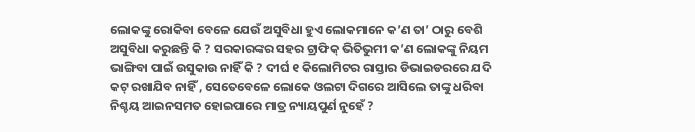ଲୋକଙ୍କୁ ରୋକିବା ବେଳେ ଯେଉଁ ଅସୁବିଧା ହୁଏ ଲୋକମାନେ କ’ଣ ତା’ ଠାରୁ ବେଶି ଅସୁବିଧା କରୁଛନ୍ତି କି ? ସରକାରଙ୍କର ସହର ଟ୍ରାଫିକ୍ ଭିତିଭୁମୀ କ’ଣ ଲୋକଙ୍କୁ ନିୟମ ଭାଙ୍ଗିବା ପାଇଁ ଉସୁକାଉ ନାହିଁ କି ? ଦୀର୍ଘ ୧ କିଲୋମିଟର ରାସ୍ତାର ଡିଭାଇଡରରେ ଯଦି କଟ୍ ରଖାଯିବ ନାହିଁ , ସେତେବେଳେ ଲୋକେ ଓଲଟା ଦିଗରେ ଆସିଲେ ତାଙ୍କୁ ଧରିବା ନିଶ୍ଚୟ ଆଇନସମତ ହୋଇପାରେ ମାତ୍ର ନ୍ୟାୟପୁର୍ଣ ନୁହେଁ ?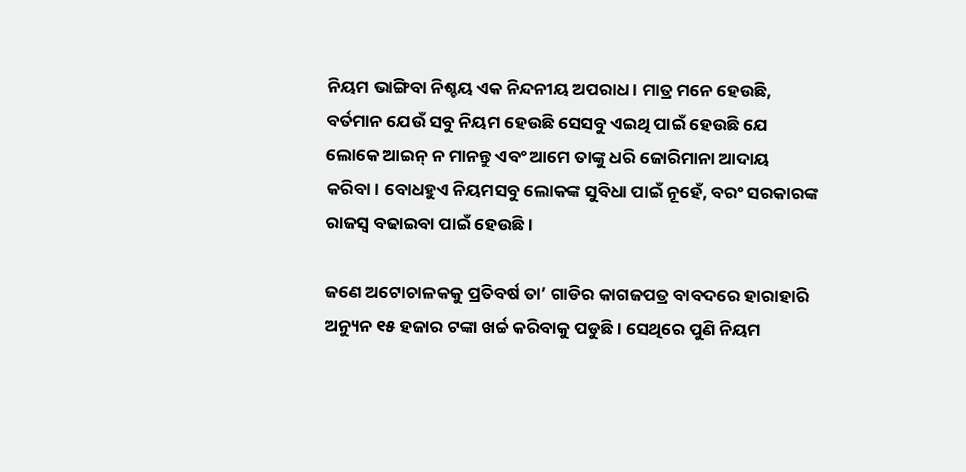ନିୟମ ଭାଙ୍ଗିବା ନିଶ୍ଚୟ ଏକ ନିନ୍ଦନୀୟ ଅପରାଧ। ମାତ୍ର ମନେ ହେଉଛି, ବର୍ତମାନ ଯେଉଁ ସବୁ ନିୟମ ହେଉଛି ସେସବୁ ଏଇଥି ପାଇଁ ହେଉଛି ଯେ ଲୋକେ ଆଇନ୍ ନ ମାନନ୍ତୁ ଏବଂ ଆମେ ତାଙ୍କୁ ଧରି ଜୋରିମାନା ଆଦାୟ କରିବା। ବୋଧହୁଏ ନିୟମସବୁ ଲୋକଙ୍କ ସୁବିଧା ପାଇଁ ନୂହେଁ, ବରଂ ସରକାରଙ୍କ ରାଜସ୍ବ ବଢାଇବା ପାଇଁ ହେଉଛି।

ଜଣେ ଅଟୋଚାଳକକୁ ପ୍ରତିବର୍ଷ ତା’ ଗାଡିର କାଗଜପତ୍ର ବାବଦରେ ହାରାହାରି ଅନ୍ୟୁନ ୧୫ ହଜାର ଟଙ୍କା ଖର୍ଚ୍ଚ କରିବାକୁ ପଡୁଛି। ସେଥିରେ ପୁଣି ନିୟମ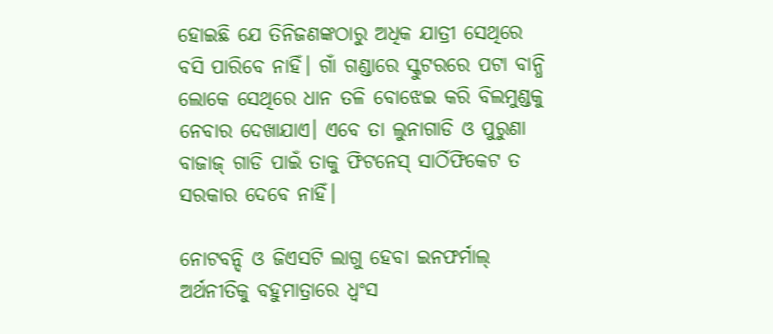ହୋଇଛି ଯେ ତିନିଜଣଙ୍କଠାରୁ ଅଧିକ ଯାତ୍ରୀ ସେଥିରେ ବସି ପାରିବେ ନାହିଁ। ଗାଁ ଗଣ୍ଡାରେ ସ୍କୁଟରରେ ପଟା ବାନ୍ଧି ଲୋକେ ସେଥିରେ ଧାନ ତଳି ବୋଝେଇ କରି ବିଲମୁଣ୍ଡକୁ ନେବାର ଦେଖାଯାଏ। ଏବେ ତା ଲୁନାଗାଡି ଓ ପୁରୁଣା ବାଜାଜ୍ ଗାଡି ପାଇଁ ତାକୁ ଫିଟନେସ୍ ସାର୍ଠିଫିକେଟ ତ ସରକାର ଦେବେ ନାହିଁ।

ନୋଟବନ୍ଦି ଓ ଜିଏସଟି ଲାଗୁ ହେବା ଇନଫର୍ମାଲ୍ ଅର୍ଥନୀତିକୁ ବହୁମାତ୍ରାରେ ଧ୍ବଂସ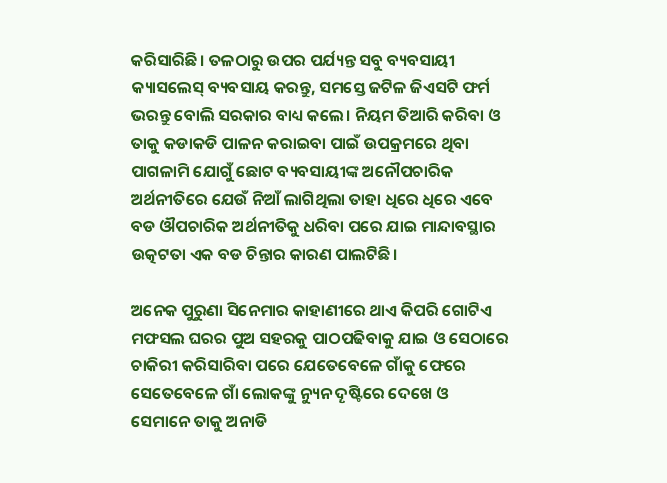କରିସାରିଛି। ତଳଠାରୁ ଉପର ପର୍ଯ୍ୟନ୍ତ ସବୁ ବ୍ୟବସାୟୀ କ୍ୟାସଲେସ୍ ବ୍ୟବସାୟ କରନ୍ତୁ, ସମସ୍ତେ ଜଟିଳ ଜିଏସଟି ଫର୍ମ ଭରନ୍ତୁ ବୋଲି ସରକାର ବାଧ୍ୟ କଲେ। ନିୟମ ତିଆରି କରିବା ଓ ତାକୁ କଡାକଡି ପାଳନ କରାଇବା ପାଇଁ ଉପକ୍ରମରେ ଥିବା ପାଗଳାମି ଯୋଗୁଁ ଛୋଟ ବ୍ୟବସାୟୀଙ୍କ ଅନୌପଚାରିକ ଅର୍ଥନୀତିରେ ଯେଉଁ ନିଆଁ ଲାଗିଥିଲା ତାହା ଧିରେ ଧିରେ ଏବେ ବଡ ଔପଚାରିକ ଅର୍ଥନୀତିକୁ ଧରିବା ପରେ ଯାଇ ମାନ୍ଦାବସ୍ଥାର ଉତ୍କଟତା ଏକ ବଡ ଚିନ୍ତାର କାରଣ ପାଲଟିଛି।

ଅନେକ ପୁରୁଣା ସିନେମାର କାହାଣୀରେ ଥାଏ କିପରି ଗୋଟିଏ ମଫସଲ ଘରର ପୁଅ ସହରକୁ ପାଠପଢିବାକୁ ଯାଇ ଓ ସେଠାରେ ଚାକିରୀ କରିସାରିବା ପରେ ଯେତେବେଳେ ଗାଁକୁ ଫେରେ ସେତେବେଳେ ଗାଁ ଲୋକଙ୍କୁ ନ୍ୟୁନ ଦୄଷ୍ଟିରେ ଦେଖେ ଓ ସେମାନେ ତାକୁ ଅନାଡି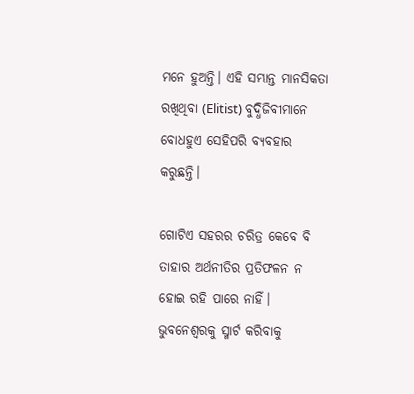ମନେ ହୁଅନ୍ତି। ଏହି ସମ୍ଭାନ୍ତ ମାନସିକତା ରଖିଥିବା (Elitist) ବୁଦ୍ଧିଜିବୀମାନେ ବୋଧହୁଏ ସେହିପରି ବ୍ୟବହାର କରୁଛନ୍ତି।

ଗୋଟିଏ ସହରର ଚରିତ୍ର କେବେ ବି ତାହାର ଅର୍ଥନୀତିର ପ୍ରତିଫଳନ ନ ହୋଇ ରହି ପାରେ ନାହିଁ।
ଭୁବନେଶ୍ବରକୁ ସ୍ମାର୍ଟ କରିବାକୁ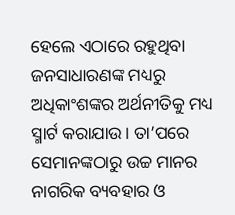ହେଲେ ଏଠାରେ ରହୁଥିବା ଜନସାଧାରଣଙ୍କ ମଧ୍ୟରୁ ଅଧିକାଂଶଙ୍କର ଅର୍ଥନୀତିକୁ ମଧ୍ୟ ସ୍ମାର୍ଟ କରାଯାଉ। ତା’ପରେ ସେମାନଙ୍କଠାରୁ ଉଚ୍ଚ ମାନର ନାଗରିକ ବ୍ୟବହାର ଓ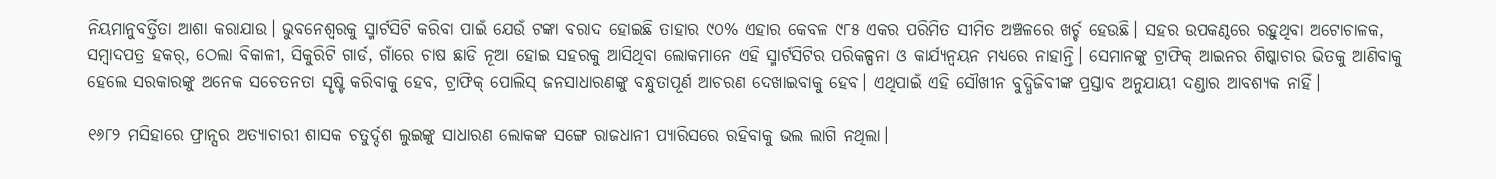ନିୟମାନୁବର୍ତ୍ତିତା ଆଶା କରାଯାଉ। ଭୁବନେଶ୍ବରକୁ ସ୍ମାର୍ଟସିଟି କରିବା ପାଇଁ ଯେଉଁ ଟଙ୍କା ବରାଦ ହୋଇଛି ତାହାର ୯୦% ଏହାର କେବଳ ୯୮୫ ଏକର ପରିମିତ ସୀମିତ ଅଞ୍ଚଳରେ ଖର୍ଚ୍ଚ ହେଉଛି। ସହର ଉପକଣ୍ଠରେ ରହୁଥିବା ଅଟୋଚାଳକ, ସମ୍ବାଦପତ୍ର ହକର୍, ଠେଲା ବିକାଳୀ, ସିକୁରିଟି ଗାର୍ଡ, ଗାଁରେ ଚାଷ ଛାଡି ନୂଆ ହୋଇ ସହରକୁ ଆସିଥିବା ଲୋକମାନେ ଏହି ସ୍ମାର୍ଟସିଟିର ପରିକଳ୍ପନା ଓ କାର୍ଯ୍ୟନ୍ବୟନ ମଧ୍ୟରେ ନାହାନ୍ତି। ସେମାନଙ୍କୁ ଟ୍ରାଫିକ୍ ଆଇନର ଶିଷ୍କାଚାର ଭିତକୁ ଆଣିବାକୁ ହେଲେ ସରକାରଙ୍କୁ ଅନେକ ସଚେତନତା ସୄଷ୍ଟି କରିବାକୁ ହେବ, ଟ୍ରାଫିକ୍ ପୋଲିସ୍ ଜନସାଧାରଣଙ୍କୁ ବନ୍ଧୁତାପୂର୍ଣ ଆଚରଣ ଦେଖାଇବାକୁ ହେବ। ଏଥିପାଇଁ ଏହି ସୌଖୀନ ବୁଦ୍ଧିଜିବୀଙ୍କ ପ୍ରସ୍ତାବ ଅନୁଯାୟୀ ଦଣ୍ଡାର ଆବଶ୍ୟକ ନାହିଁ।

୧୬୮୨ ମସିହାରେ ଫ୍ରାନ୍ସର ଅତ୍ୟାଚାରୀ ଶାସକ ଚତୁର୍ଦ୍ଦଶ ଲୁଇଙ୍କୁ ସାଧାରଣ ଲୋକଙ୍କ ସଙ୍ଗେ ରାଜଧାନୀ ପ୍ୟାରିସରେ ରହିବାକୁ ଭଲ ଲାଗି ନଥିଲା।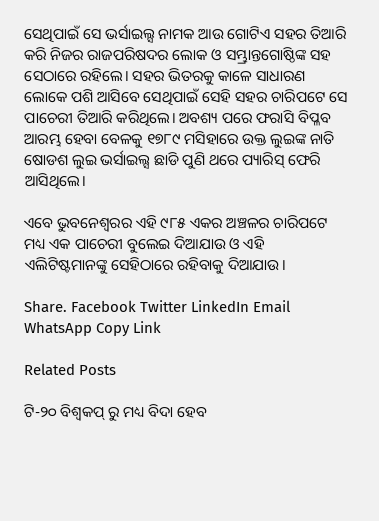ସେଥିପାଇଁ ସେ ଭର୍ସାଇଲ୍ସ ନାମକ ଆଉ ଗୋଟିଏ ସହର ତିଆରି କରି ନିଜର ରାଜପରିଷଦର ଲୋକ ଓ ସମ୍ଭ୍ରାନ୍ତଗୋଷ୍ଠିଙ୍କ ସହ ସେଠାରେ ରହିଲେ। ସହର ଭିତରକୁ କାଳେ ସାଧାରଣ ଲୋକେ ପଶି ଆସିବେ ସେଥିପାଇଁ ସେହି ସହର ଚାରିପଟେ ସେ ପାଚେରୀ ତିଆରି କରିଥିଲେ। ଅବଶ୍ୟ ପରେ ଫରାସି ବିପ୍ଳବ ଆରମ୍ଭ ହେବା ବେଳକୁ ୧୭୮୯ ମସିହାରେ ଉକ୍ତ ଲୁଇଙ୍କ ନାତି ଷୋଡଶ ଲୁଇ ଭର୍ସାଇଲ୍ସ ଛାଡି ପୁଣି ଥରେ ପ୍ୟାରିସ୍ ଫେରି ଆସିଥିଲେ।

ଏବେ ଭୁବନେଶ୍ବରର ଏହି ୯୮୫ ଏକର ଅଞ୍ଚଳର ଚାରିପଟେ ମଧ୍ୟ ଏକ ପାଚେରୀ ବୁଲେଇ ଦିଆଯାଉ ଓ ଏହି ଏଲିଟିଷ୍ଟମାନଙ୍କୁ ସେହିଠାରେ ରହିବାକୁ ଦିଆଯାଉ।

Share. Facebook Twitter LinkedIn Email WhatsApp Copy Link

Related Posts

ଟି-୨୦ ବିଶ୍ୱକପ୍ ରୁ ମଧ୍ୟ ବିଦା ହେବ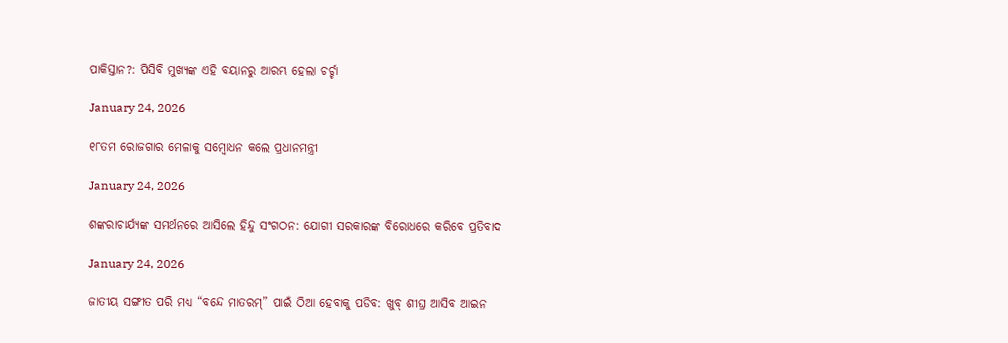ପାକିସ୍ତାନ?: ପିସିବି ମୁଖ୍ୟଙ୍କ ଏହି ବୟାନରୁ ଆରମ୍ଭ ହେଲା ଚର୍ଚ୍ଚା

January 24, 2026

୧୮ତମ ରୋଜଗାର ମେଳାକୁ ସମ୍ବୋଧନ କଲେ ପ୍ରଧାନମନ୍ତ୍ରୀ

January 24, 2026

ଶଙ୍କରାଚାର୍ଯ୍ୟଙ୍କ ସମର୍ଥନରେ ଆସିଲେ ହିନ୍ଦୁ ସଂଗଠନ: ଯୋଗୀ ସରକାରଙ୍କ ବିରୋଧରେ କରିବେ ପ୍ରତିବାଦ

January 24, 2026

ଜାତୀୟ ସଙ୍ଗୀତ ପରି ମଧ୍ୟ “ବନ୍ଦେ ମାତରମ୍” ପାଇଁ ଠିଆ ହେବାକୁ ପଡିବ: ଖୁବ୍ ଶୀଘ୍ର ଆସିବ ଆଇନ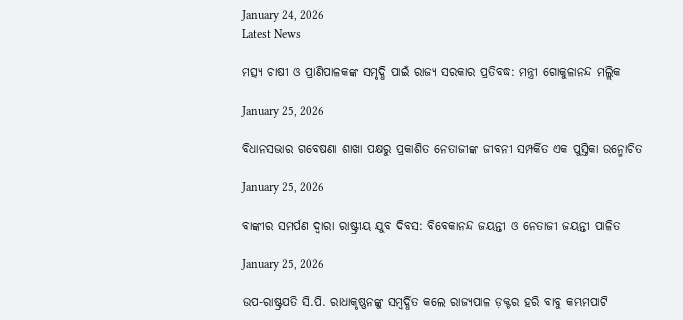January 24, 2026
Latest News

ମତ୍ସ୍ୟ ଚାଷୀ ଓ ପ୍ରାଣିପାଳକଙ୍କ ସମୃଦ୍ଧି ପାଇଁ ରାଜ୍ୟ ସରକାର ପ୍ରତିବଦ୍ଧ: ମନ୍ତ୍ରୀ ଗୋକୁଳାନନ୍ଦ ମଲ୍ଲିକ

January 25, 2026

ବିଧାନସଭାର ଗବେଷଣା ଶାଖା ପକ୍ଷରୁ ପ୍ରକାଶିତ ନେତାଜୀଙ୍କ ଜୀବନୀ ସମ୍ପର୍କିତ ଏକ ପୁସ୍ତିକା ଉନ୍ମୋଚିତ

January 25, 2026

ବାଙ୍କୀର ସମର୍ପଣ ଦ୍ୱାରା ରାଷ୍ଟ୍ରୀୟ ଯୁବ ଦିବସ: ବିବେକାନନ୍ଦ ଜୟନ୍ତୀ ଓ ନେତାଜୀ ଜୟନ୍ତୀ ପାଳିତ

January 25, 2026

ଉପ-ରାଷ୍ଟ୍ରପତି ସି.ପି. ରାଧାକୃଷ୍ଣନଙ୍କୁ ସମ୍ବର୍ଦ୍ଧିତ କଲେ ରାଜ୍ୟପାଳ ଡ଼କ୍ଟର ହରି ବାବୁ କମ୍ଭମପାଟି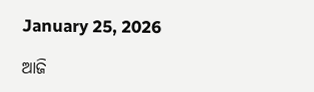January 25, 2026

ଆଜି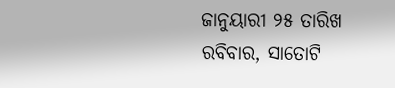ଜାନୁୟାରୀ ୨୫ ତାରିଖ ରବିବାର, ସାତୋଟି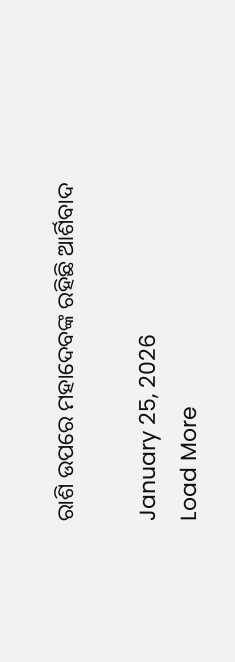ରାଶି ଉପରେ ମହାଦେବଙ୍କ ରହିଛି ଆର୍ଶିବାଦ

January 25, 2026
Load More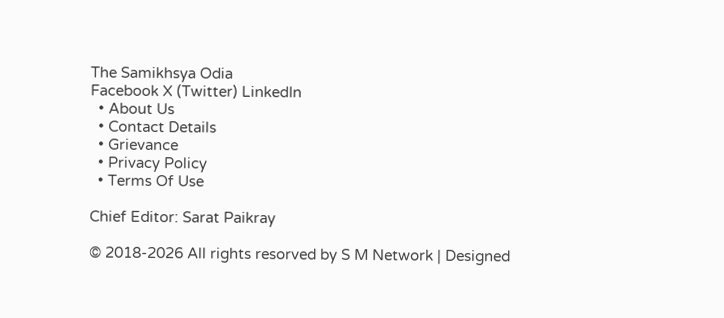The Samikhsya Odia
Facebook X (Twitter) LinkedIn
  • About Us
  • Contact Details
  • Grievance
  • Privacy Policy
  • Terms Of Use

Chief Editor: Sarat Paikray

© 2018-2026 All rights resorved by S M Network | Designed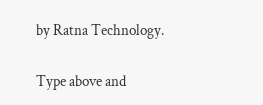by Ratna Technology.

Type above and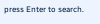press Enter to search.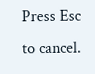Press Esc to cancel.